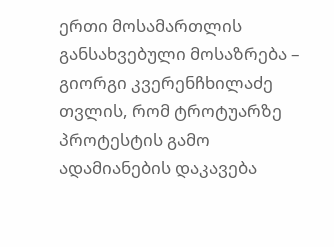ერთი მოსამართლის განსახვებული მოსაზრება – გიორგი კვერენჩხილაძე თვლის, რომ ტროტუარზე პროტესტის გამო ადამიანების დაკავება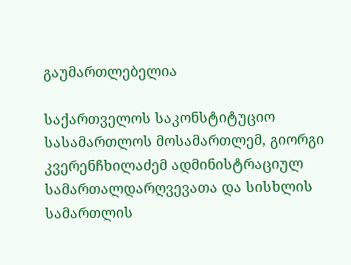გაუმართლებელია

საქართველოს საკონსტიტუციო სასამართლოს მოსამართლემ, გიორგი კვერენჩხილაძემ ადმინისტრაციულ სამართალდარღვევათა და სისხლის სამართლის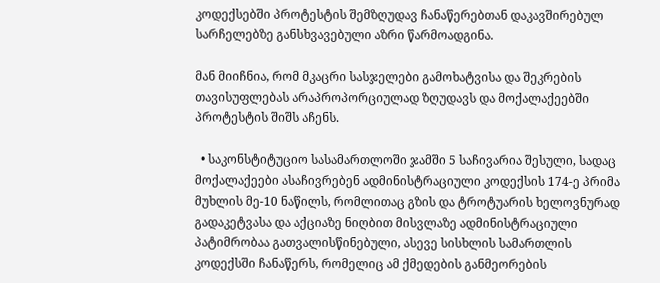კოდექსებში პროტესტის შემზღუდავ ჩანაწერებთან დაკავშირებულ სარჩელებზე განსხვავებული აზრი წარმოადგინა.

მან მიიჩნია, რომ მკაცრი სასჯელები გამოხატვისა და შეკრების თავისუფლებას არაპროპორციულად ზღუდავს და მოქალაქეებში პროტესტის შიშს აჩენს.

  • საკონსტიტუციო სასამართლოში ჯამში 5 საჩივარია შესული, სადაც მოქალაქეები ასაჩივრებენ ადმინისტრაციული კოდექსის 174-ე პრიმა მუხლის მე-10 ნაწილს, რომლითაც გზის და ტროტუარის ხელოვნურად გადაკეტვასა და აქციაზე ნიღბით მისვლაზე ადმინისტრაციული პატიმრობაა გათვალისწინებული, ასევე სისხლის სამართლის კოდექსში ჩანაწერს, რომელიც ამ ქმედების განმეორების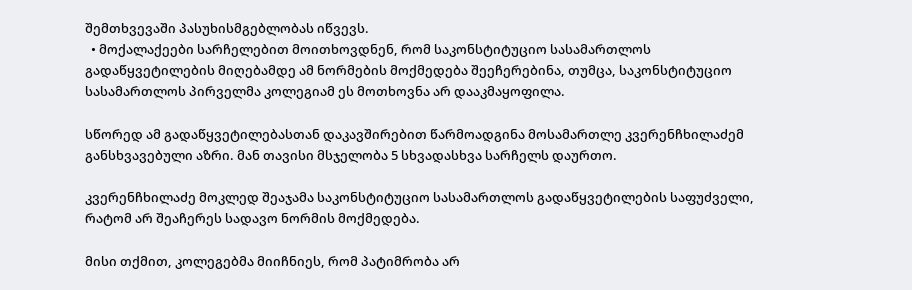შემთხვევაში პასუხისმგებლობას იწვევს.
  • მოქალაქეები სარჩელებით მოითხოვდნენ, რომ საკონსტიტუციო სასამართლოს გადაწყვეტილების მიღებამდე ამ ნორმების მოქმედება შეეჩერებინა, თუმცა, საკონსტიტუციო სასამართლოს პირველმა კოლეგიამ ეს მოთხოვნა არ დააკმაყოფილა.

სწორედ ამ გადაწყვეტილებასთან დაკავშირებით წარმოადგინა მოსამართლე კვერენჩხილაძემ განსხვავებული აზრი. მან თავისი მსჯელობა 5 სხვადასხვა სარჩელს დაურთო.

კვერენჩხილაძე მოკლედ შეაჯამა საკონსტიტუციო სასამართლოს გადაწყვეტილების საფუძველი, რატომ არ შეაჩერეს სადავო ნორმის მოქმედება.

მისი თქმით, კოლეგებმა მიიჩნიეს, რომ პატიმრობა არ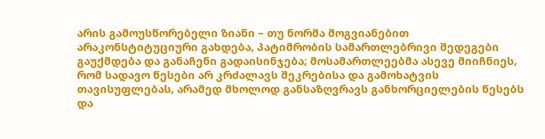არის გამოუსწორებელი ზიანი – თუ ნორმა მოგვიანებით არაკონსტიტუციური გახდება, პატიმრობის სამართლებრივი შედეგები გაუქმდება და განაჩენი გადაისინჯება; მოსამართლეებმა ასევე მიიჩნიეს, რომ სადავო წესები არ კრძალავს შეკრებისა და გამოხატვის თავისუფლებას, არამედ მხოლოდ განსაზღვრავს განხორციელების წესებს და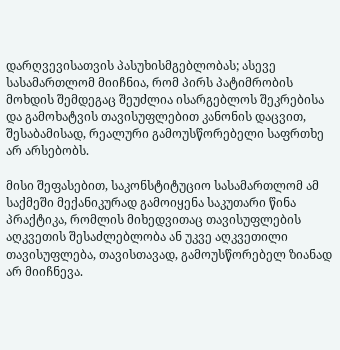დარღვევისათვის პასუხისმგებლობას; ასევე სასამართლომ მიიჩნია, რომ პირს პატიმრობის მოხდის შემდეგაც შეუძლია ისარგებლოს შეკრებისა და გამოხატვის თავისუფლებით კანონის დაცვით, შესაბამისად, რეალური გამოუსწორებელი საფრთხე არ არსებობს.

მისი შეფასებით, საკონსტიტუციო სასამართლომ ამ საქმეში მექანიკურად გამოიყენა საკუთარი წინა პრაქტიკა, რომლის მიხედვითაც თავისუფლების აღკვეთის შესაძლებლობა ან უკვე აღკვეთილი თავისუფლება, თავისთავად, გამოუსწორებელ ზიანად არ მიიჩნევა.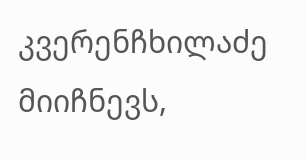კვერენჩხილაძე მიიჩნევს,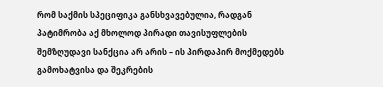რომ საქმის სპეციფიკა განსხვავებულია, რადგან პატიმრობა აქ მხოლოდ პირადი თავისუფლების შემზღუდავი სანქცია არ არის – ის პირდაპირ მოქმედებს გამოხატვისა და შეკრების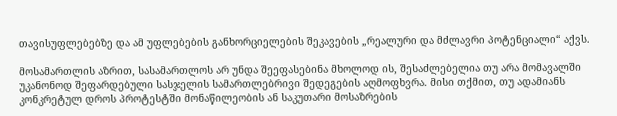თავისუფლებებზე და ამ უფლებების განხორციელების შეკავების „რეალური და მძლავრი პოტენციალი“ აქვს.

მოსამართლის აზრით, სასამართლოს არ უნდა შეეფასებინა მხოლოდ ის, შესაძლებელია თუ არა მომავალში უკანონოდ შეფარდებული სასჯელის სამართლებრივი შედეგების აღმოფხვრა. მისი თქმით, თუ ადამიანს კონკრეტულ დროს პროტესტში მონაწილეობის ან საკუთარი მოსაზრების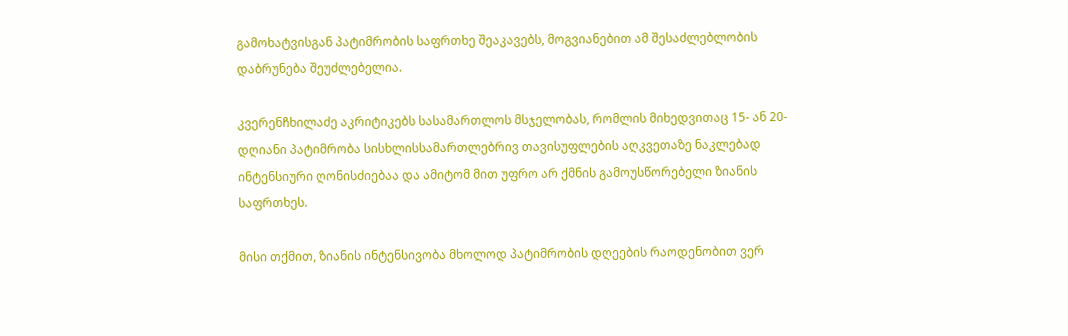გამოხატვისგან პატიმრობის საფრთხე შეაკავებს, მოგვიანებით ამ შესაძლებლობის დაბრუნება შეუძლებელია.

კვერენჩხილაძე აკრიტიკებს სასამართლოს მსჯელობას, რომლის მიხედვითაც 15- ან 20-დღიანი პატიმრობა სისხლისსამართლებრივ თავისუფლების აღკვეთაზე ნაკლებად ინტენსიური ღონისძიებაა და ამიტომ მით უფრო არ ქმნის გამოუსწორებელი ზიანის საფრთხეს.

მისი თქმით, ზიანის ინტენსივობა მხოლოდ პატიმრობის დღეების რაოდენობით ვერ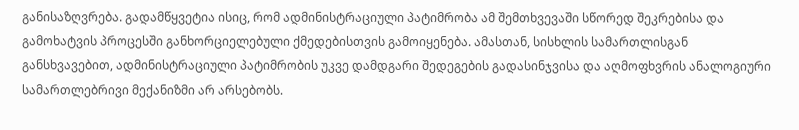განისაზღვრება. გადამწყვეტია ისიც, რომ ადმინისტრაციული პატიმრობა ამ შემთხვევაში სწორედ შეკრებისა და გამოხატვის პროცესში განხორციელებული ქმედებისთვის გამოიყენება. ამასთან, სისხლის სამართლისგან განსხვავებით, ადმინისტრაციული პატიმრობის უკვე დამდგარი შედეგების გადასინჯვისა და აღმოფხვრის ანალოგიური სამართლებრივი მექანიზმი არ არსებობს.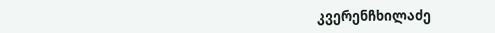კვერენჩხილაძე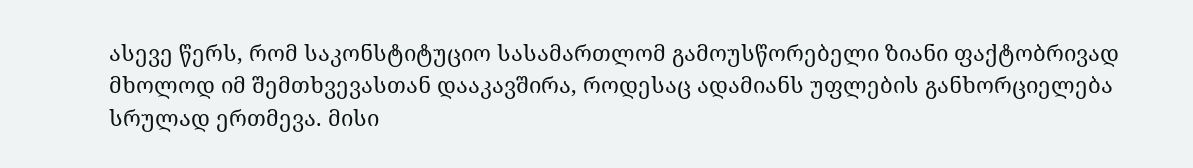ასევე წერს, რომ საკონსტიტუციო სასამართლომ გამოუსწორებელი ზიანი ფაქტობრივად მხოლოდ იმ შემთხვევასთან დააკავშირა, როდესაც ადამიანს უფლების განხორციელება სრულად ერთმევა. მისი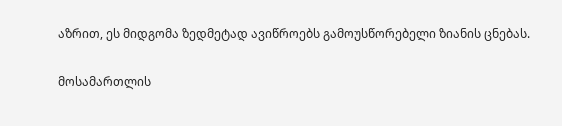აზრით, ეს მიდგომა ზედმეტად ავიწროებს გამოუსწორებელი ზიანის ცნებას.

მოსამართლის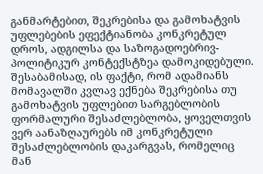განმარტებით, შეკრებისა და გამოხატვის უფლებების ეფექტიანობა კონკრეტულ დროს, ადგილსა და საზოგადოებრივ-პოლიტიკურ კონტექსტზეა დამოკიდებული. შესაბამისად, ის ფაქტი, რომ ადამიანს მომავალში კვლავ ექნება შეკრებისა თუ გამოხატვის უფლებით სარგებლობის ფორმალური შესაძლებლობა, ყოველთვის ვერ აანაზღაურებს იმ კონკრეტული შესაძლებლობის დაკარგვას, რომელიც მან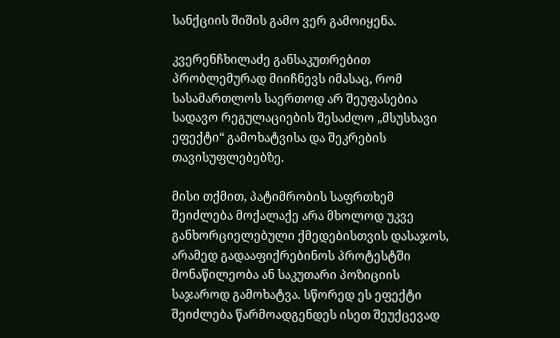სანქციის შიშის გამო ვერ გამოიყენა.

კვერენჩხილაძე განსაკუთრებით პრობლემურად მიიჩნევს იმასაც, რომ სასამართლოს საერთოდ არ შეუფასებია სადავო რეგულაციების შესაძლო „მსუსხავი ეფექტი“ გამოხატვისა და შეკრების თავისუფლებებზე.

მისი თქმით, პატიმრობის საფრთხემ შეიძლება მოქალაქე არა მხოლოდ უკვე განხორციელებული ქმედებისთვის დასაჯოს, არამედ გადააფიქრებინოს პროტესტში მონაწილეობა ან საკუთარი პოზიციის საჯაროდ გამოხატვა. სწორედ ეს ეფექტი შეიძლება წარმოადგენდეს ისეთ შეუქცევად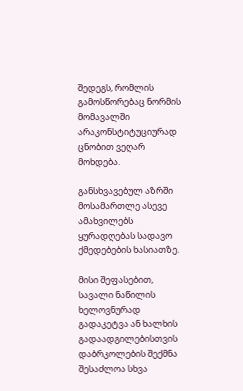შედეგს, რომლის გამოსწორებაც ნორმის მომავალში არაკონსტიტუციურად ცნობით ვეღარ მოხდება.

განსხვავებულ აზრში მოსამართლე ასევე ამახვილებს ყურადღებას სადავო ქმედებების ხასიათზე.

მისი შეფასებით, სავალი ნაწილის ხელოვნურად გადაკეტვა ან ხალხის გადაადგილებისთვის დაბრკოლების შექმნა შესაძლოა სხვა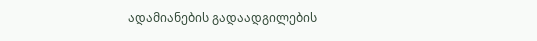ადამიანების გადაადგილების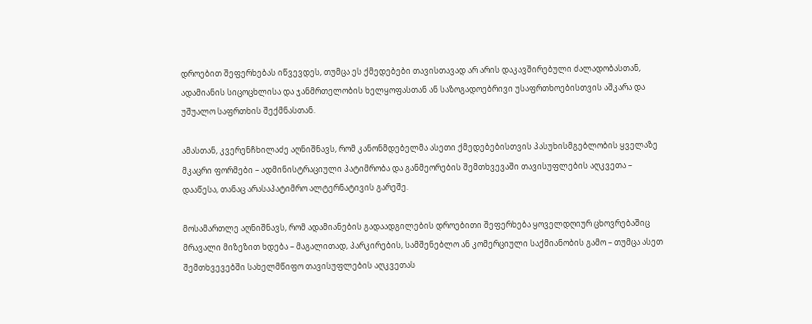დროებით შეფერხებას იწვევდეს, თუმცა ეს ქმედებები თავისთავად არ არის დაკავშირებული ძალადობასთან, ადამიანის სიცოცხლისა და ჯანმრთელობის ხელყოფასთან ან საზოგადოებრივი უსაფრთხოებისთვის აშკარა და უშუალო საფრთხის შექმნასთან.

ამასთან, კვერენჩხილაძე აღნიშნავს, რომ კანონმდებელმა ასეთი ქმედებებისთვის პასუხისმგებლობის ყველაზე მკაცრი ფორმები – ადმინისტრაციული პატიმრობა და განმეორების შემთხვევაში თავისუფლების აღკვეთა – დააწესა, თანაც არასაპატიმრო ალტერნატივის გარეშე.

მოსამართლე აღნიშნავს, რომ ადამიანების გადაადგილების დროებითი შეფერხება ყოველდღიურ ცხოვრებაშიც მრავალი მიზეზით ხდება – მაგალითად, პარკირების, სამშენებლო ან კომერციული საქმიანობის გამო – თუმცა ასეთ შემთხვევებში სახელმწიფო თავისუფლების აღკვეთას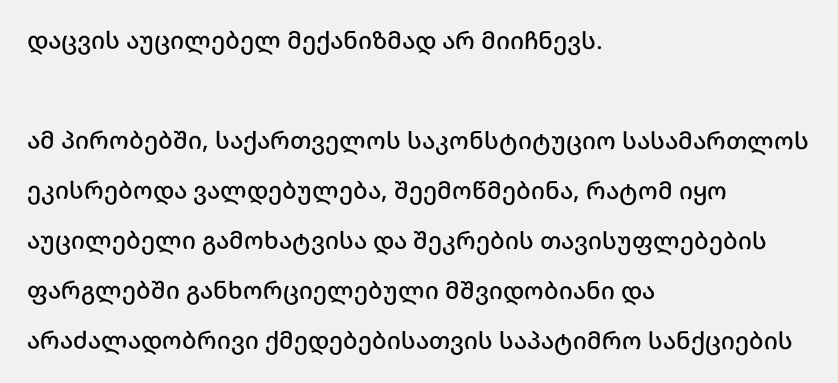დაცვის აუცილებელ მექანიზმად არ მიიჩნევს.

ამ პირობებში, საქართველოს საკონსტიტუციო სასამართლოს ეკისრებოდა ვალდებულება, შეემოწმებინა, რატომ იყო აუცილებელი გამოხატვისა და შეკრების თავისუფლებების ფარგლებში განხორციელებული მშვიდობიანი და არაძალადობრივი ქმედებებისათვის საპატიმრო სანქციების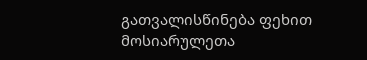გათვალისწინება ფეხით მოსიარულეთა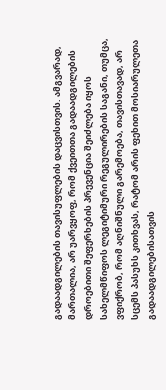გადაადგილების თავისუფლების დაცვისთვის. ამგვარად, მართალია, არ უარვყოფ, რომ ქვეითთა გადაადგილების დროებითი შეფერხების პრევენცია შეიძლება იყოს სახელმწიფოს ლეგიტიმური რეგულირების საგანი, თუმცა, ვფიქრობ, რომ აღნიშნული გარემოება, თავისთავად, არ სცემს პასუხს კითხვას, რატომ არის ფეხით მოსიარულეთა გადაადგილებისათვის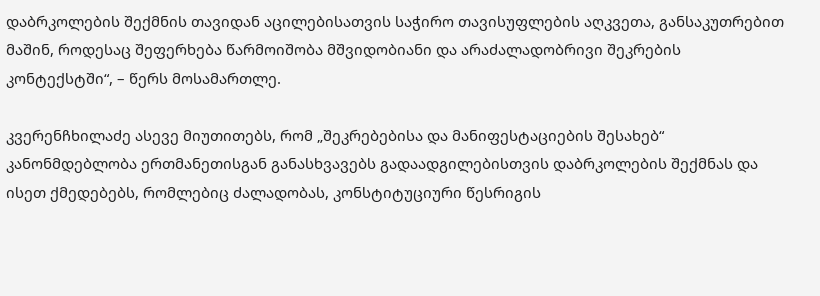დაბრკოლების შექმნის თავიდან აცილებისათვის საჭირო თავისუფლების აღკვეთა, განსაკუთრებით მაშინ, როდესაც შეფერხება წარმოიშობა მშვიდობიანი და არაძალადობრივი შეკრების კონტექსტში“, – წერს მოსამართლე.

კვერენჩხილაძე ასევე მიუთითებს, რომ „შეკრებებისა და მანიფესტაციების შესახებ“ კანონმდებლობა ერთმანეთისგან განასხვავებს გადაადგილებისთვის დაბრკოლების შექმნას და ისეთ ქმედებებს, რომლებიც ძალადობას, კონსტიტუციური წესრიგის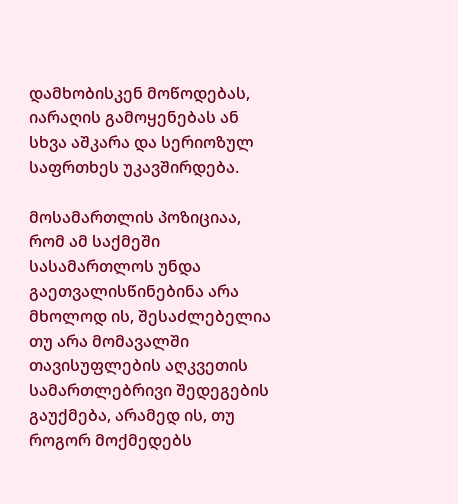დამხობისკენ მოწოდებას, იარაღის გამოყენებას ან სხვა აშკარა და სერიოზულ საფრთხეს უკავშირდება.

მოსამართლის პოზიციაა, რომ ამ საქმეში სასამართლოს უნდა გაეთვალისწინებინა არა მხოლოდ ის, შესაძლებელია თუ არა მომავალში თავისუფლების აღკვეთის სამართლებრივი შედეგების გაუქმება, არამედ ის, თუ როგორ მოქმედებს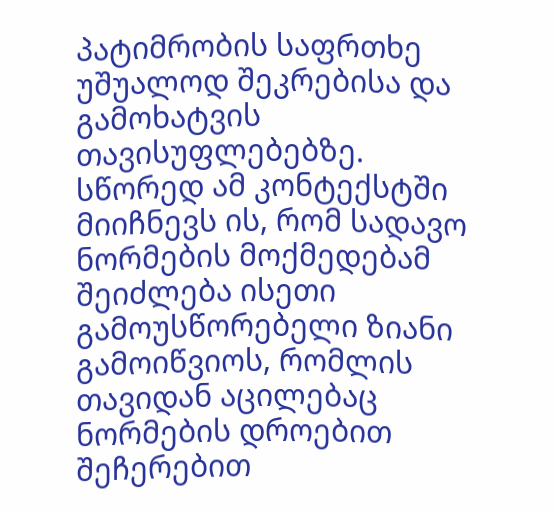პატიმრობის საფრთხე უშუალოდ შეკრებისა და გამოხატვის თავისუფლებებზე. სწორედ ამ კონტექსტში მიიჩნევს ის, რომ სადავო ნორმების მოქმედებამ შეიძლება ისეთი გამოუსწორებელი ზიანი გამოიწვიოს, რომლის თავიდან აცილებაც ნორმების დროებით შეჩერებით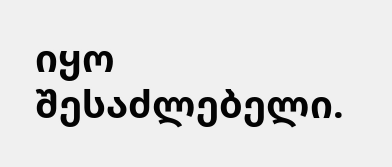იყო შესაძლებელი.